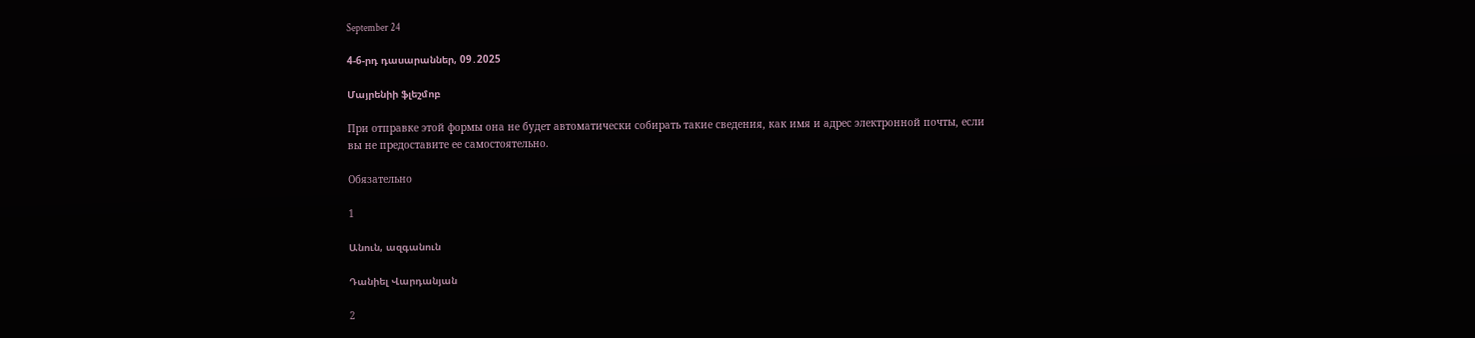September 24

4-6-րդ դասարաններ, 09․2025

Մայրենիի ֆլեշմոբ

При отправке этой формы она не будет автоматически собирать такие сведения, как имя и адрес электронной почты, если вы не предоставите ее самостоятельно.

Обязательно

1

Անուն, ազգանուն

Դանիել Վարդանյան

2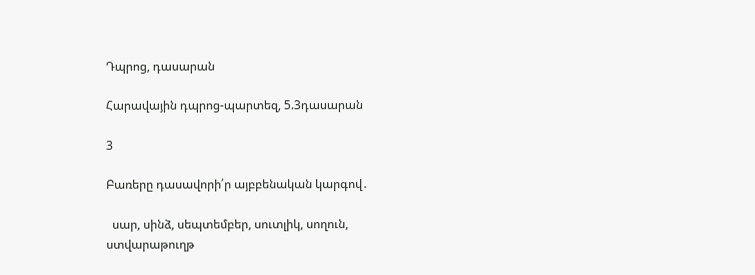Դպրոց, դասարան

Հարավային դպրոց-պարտեզ, 5.3դասարան

3

Բառերը դասավորի՛ր այբբենական կարգով․

  սար, սինձ, սեպտեմբեր, սուտլիկ, սողուն, ստվարաթուղթ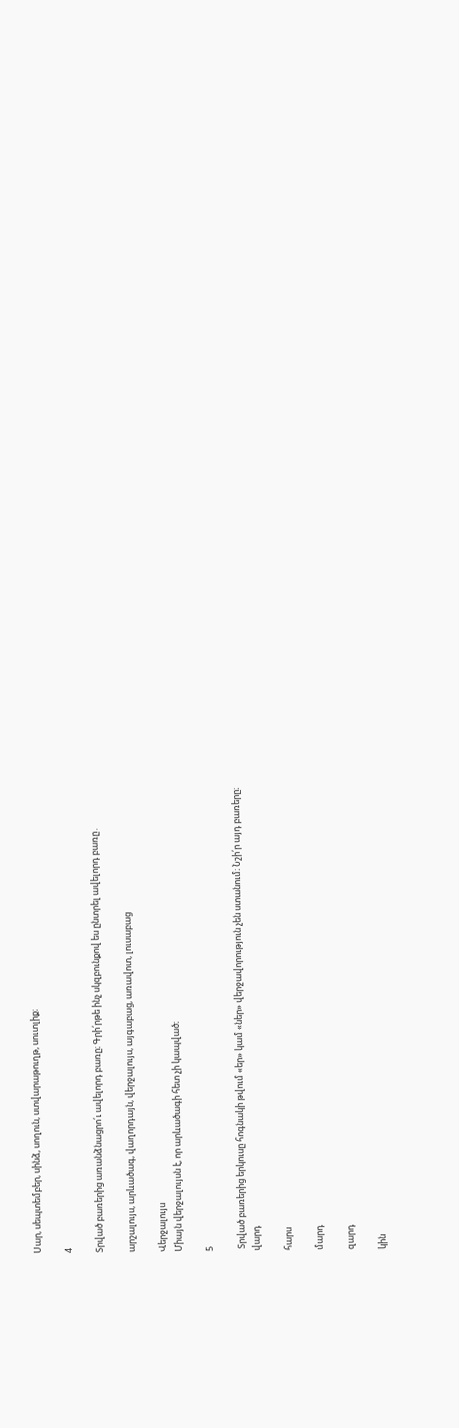Սար, սեպտեմբեր, սինձ, սողուն, ստվարաթուղթ, սուտլիք։

4

Տրված բառերից առանձնացրո՛ւ ավելորդ բառը։ Գրի՛րթե ինչ սկզբունքով ես ընտրել ավելորդ բառը․

արշալույս, արևածագ, վաղորդայն, վերջալույս, այգաբաց, առավոտ, լուսաբաց

Վերջալույս
Միայն վերջալույսն է, որ արևածագի հետ չի կապված։

5

 Տրված բառերից երկուսը հոգնակի թվում «եր» կամ «ներ» վերջավորություն չեն ստանում։ Նշի՛ր այդ բառերը։
վարդ

հարս

մարդ

զարդ

կին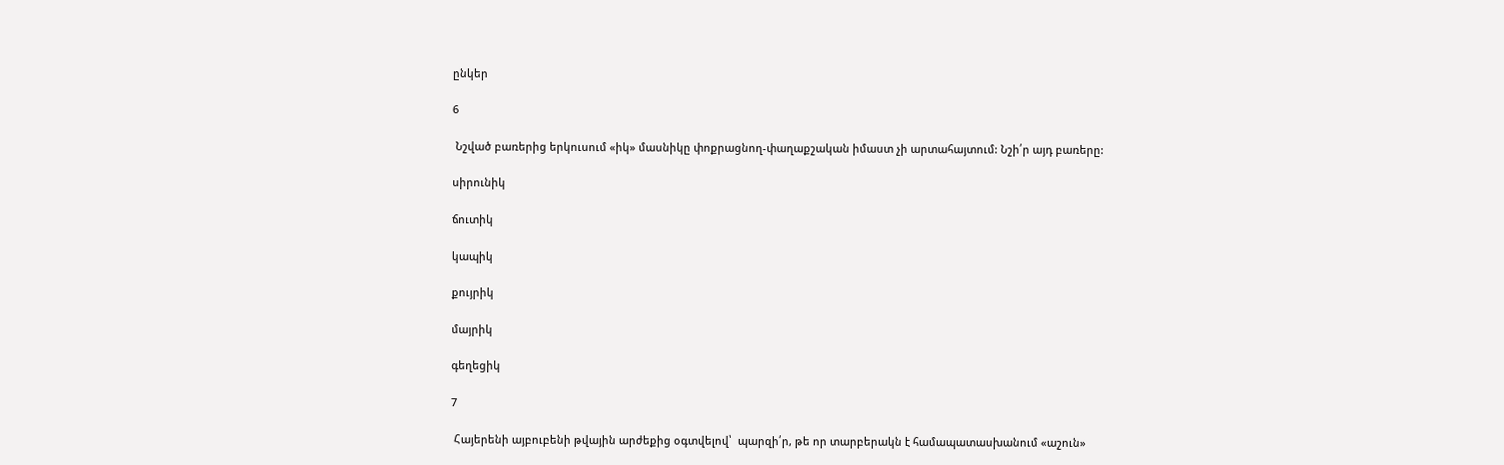ընկեր

6

 Նշված բառերից երկուսում «իկ» մասնիկը փոքրացնող-փաղաքշական իմաստ չի արտահայտում: Նշի՛ր այդ բառերը:

սիրունիկ

ճուտիկ

կապիկ

քույրիկ

մայրիկ

գեղեցիկ

7

 Հայերենի այբուբենի թվային արժեքից օգտվելով՝  պարզի՛ր, թե որ տարբերակն է համապատասխանում «աշուն»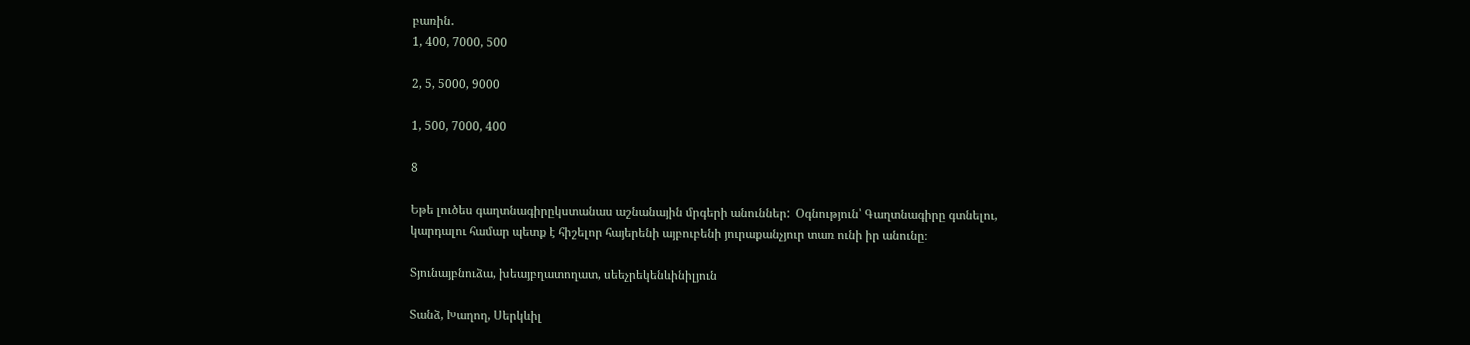բառին․
1, 400, 7000, 500

2, 5, 5000, 9000

1, 500, 7000, 400

8

Եթե լուծես գաղտնագիրըկստանաս աշնանային մրգերի անուններ:  Օգնություն՝ Գաղտնագիրը գտնելու,  կարդալու համար պետք է հիշելոր հայերենի այբուբենի յուրաքանչյուր տառ ունի իր անունը։

Տյունայբնուձա, խեայբղատողատ, սեեչրեկենևինիլյուն

Տանձ, Խաղող, Սերկևիլ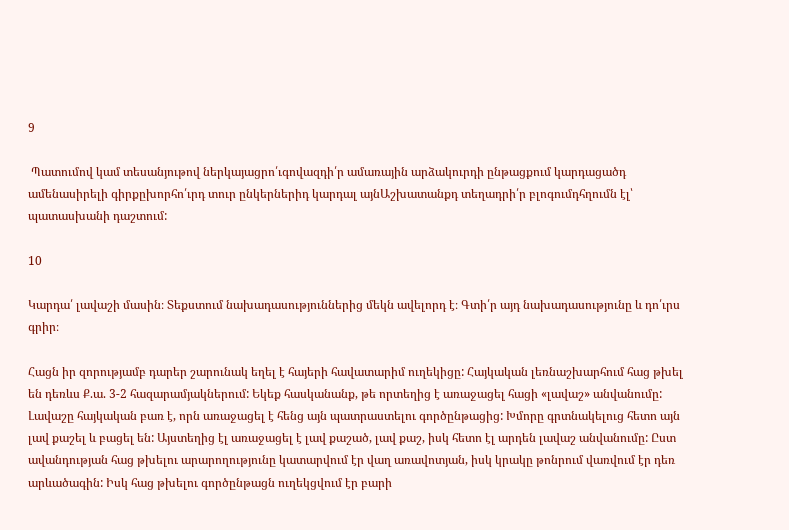9

 Պատումով կամ տեսանյութով ներկայացրո՛ւգովազդի՛ր ամառային արձակուրդի ընթացքում կարդացածդ ամենասիրելի գիրքըխորհո՛ւրդ տուր ընկերներիդ կարդալ այնԱշխատանքդ տեղադրի՛ր բլոգումդհղումն էլ՝ պատասխանի դաշտում:

10

Կարդա՛ լավաշի մասին։ Տեքստում նախադասություններից մեկն ավելորդ է։ Գտի՛ր այդ նախադասությունը և դո՛ւրս գրիր։

Հացն իր զորությամբ դարեր շարունակ եղել է հայերի հավատարիմ ուղեկիցը: Հայկական լեռնաշխարհում հաց թխել են դեռևս Ք.ա. 3-2 հազարամյակներում: Եկեք հասկանանք, թե որտեղից է առաջացել հացի «լավաշ» անվանումը: Լավաշը հայկական բառ է, որն առաջացել է հենց այն պատրաստելու գործընթացից: Խմորը գրտնակելուց հետո այն լավ քաշել և բացել են: Այստեղից էլ առաջացել է լավ քաշած, լավ քաշ, իսկ հետո էլ արդեն լավաշ անվանումը: Ըստ ավանդության հաց թխելու արարողությունը կատարվում էր վաղ առավոտյան, իսկ կրակը թոնրում վառվում էր դեռ արևածագին: Իսկ հաց թխելու գործընթացն ուղեկցվում էր բարի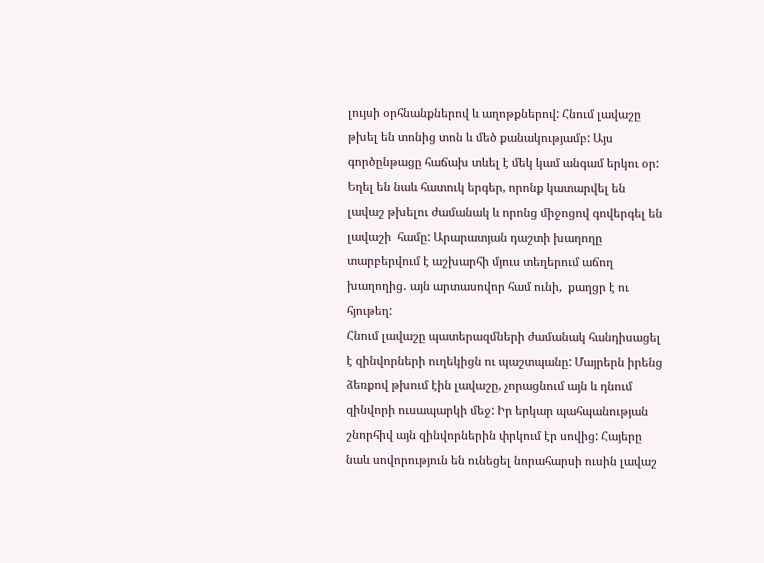լույսի օրհնանքներով և աղոթքներով: Հնում լավաշը թխել են տոնից տոն և մեծ քանակությամբ: Այս գործընթացը հաճախ տևել է մեկ կամ անգամ երկու օր: Եղել են նաև հատուկ երգեր, որոնք կատարվել են լավաշ թխելու ժամանակ և որոնց միջոցով գովերգել են լավաշի  համը: Արարատյան դաշտի խաղողը տարբերվում է աշխարհի մյուս տեղերում աճող խաղողից․ այն արտասովոր համ ունի,  քաղցր է ու հյութեղ:
Հնում լավաշը պատերազմների ժամանակ հանդիսացել է զինվորների ուղեկիցն ու պաշտպանը: Մայրերն իրենց ձեռքով թխում էին լավաշը, չորացնում այն և դնում զինվորի ուսապարկի մեջ: Իր երկար պահպանության շնորհիվ այն զինվորներին փրկում էր սովից: Հայերը նաև սովորություն են ունեցել նորահարսի ուսին լավաշ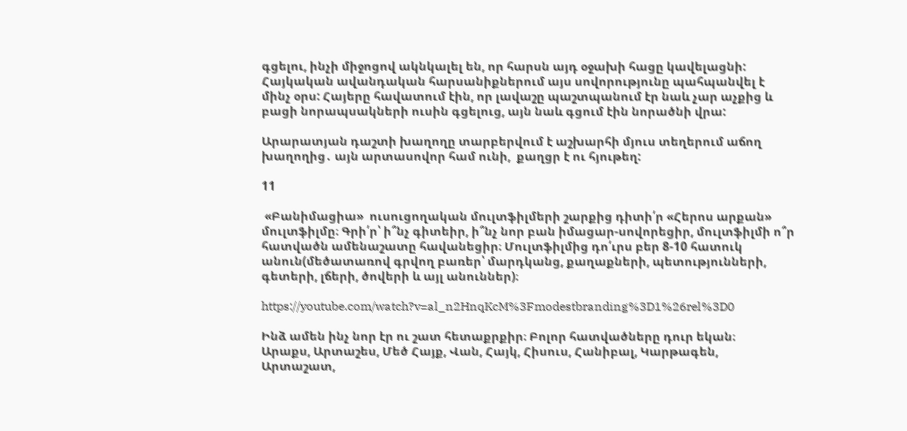գցելու, ինչի միջոցով ակնկալել են, որ հարսն այդ օջախի հացը կավելացնի: Հայկական ավանդական հարսանիքներում այս սովորությունը պահպանվել է մինչ օրս: Հայերը հավատում էին, որ լավաշը պաշտպանում էր նաև չար աչքից և բացի նորապսակների ուսին գցելուց, այն նաև գցում էին նորածնի վրա:

Արարատյան դաշտի խաղողը տարբերվում է աշխարհի մյուս տեղերում աճող խաղողից․ այն արտասովոր համ ունի,  քաղցր է ու հյութեղ:

11

 «Բանիմացիա»  ուսուցողական մուլտֆիլմերի շարքից դիտի՛ր «Հերոս արքան»  մուլտֆիլմը։ Գրի՛ր՝ ի՞նչ գիտեիր, ի՞նչ նոր բան իմացար-սովորեցիր, մուլտֆիլմի ո՞ր հատվածն ամենաշատը հավանեցիր։ Մուլտֆիլմից դո՛ւրս բեր 8-10 հատուկ անուն(մեծատառով գրվող բառեր՝ մարդկանց, քաղաքների, պետությունների, գետերի, լճերի, ծովերի և այլ անուններ)։

https://youtube.com/watch?v=al_n2HnqKcM%3Fmodestbranding%3D1%26rel%3D0

Ինձ ամեն ինչ նոր էր ու շատ հետաքրքիր։ Բոլոր հատվածները դուր եկան։
Արաքս, Արտաշես, Մեծ Հայք, Վան, Հայկ, Հիսուս, Հանիբալ, Կարթագեն, Արտաշատ,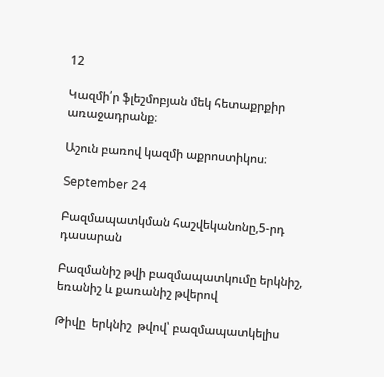12

Կազմի՛ր ֆլեշմոբյան մեկ հետաքրքիր առաջադրանք։

Աշուն բառով կազմի աքրոստիկոս։

September 24

Բազմապատկման հաշվեկանոնը,5-րդ դասարան

Բազմանիշ թվի բազմապատկումը երկնիշ, եռանիշ և քառանիշ թվերով

Թիվը  երկնիշ  թվով՝ բազմապատկելիս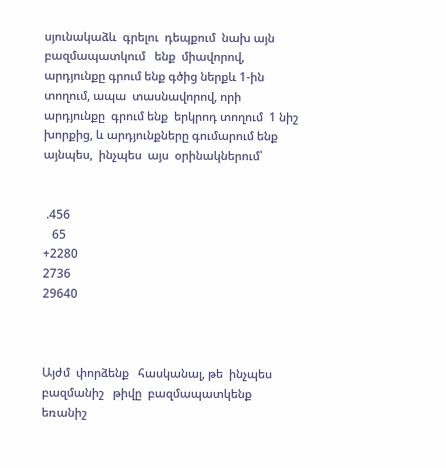սյունակաձև  գրելու  դեպքում  նախ այն  բազմապատկում   ենք  միավորով,  արդյունքը գրում ենք գծից ներքև 1-ին տողում, ապա  տասնավորով, որի  արդյունքը  գրում ենք  երկրոդ տողում  1 նիշ խորքից, և արդյունքները գումարում ենք այնպես,  ինչպես  այս  օրինակներում՝


 .456
   65
+2280
2736
29640



Այժմ  փորձենք   հասկանալ, թե  ինչպես   բազմանիշ   թիվը  բազմապատկենք  եռանիշ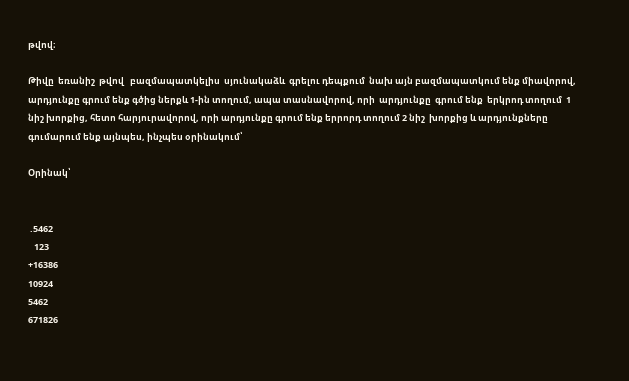թվով։

Թիվը  եռանիշ  թվով   բազմապատկելիս  սյունակաձև  գրելու դեպքում  նախ այն բազմապատկում ենք միավորով, արդյունքը գրում ենք գծից ներքև 1-ին տողում, ապա տասնավորով, որի  արդյունքը  գրում ենք  երկրոդ տողում  1 նիշ խորքից, հետո հարյուրավորով, որի արդյունքը գրում ենք երրորդ տողում 2 նիշ  խորքից և արդյունքները գումարում ենք այնպես, ինչպես օրինակում՝

Օրինակ՝


 .5462
   123
+16386
10924
5462
671826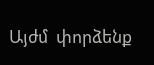Այժմ  փորձենք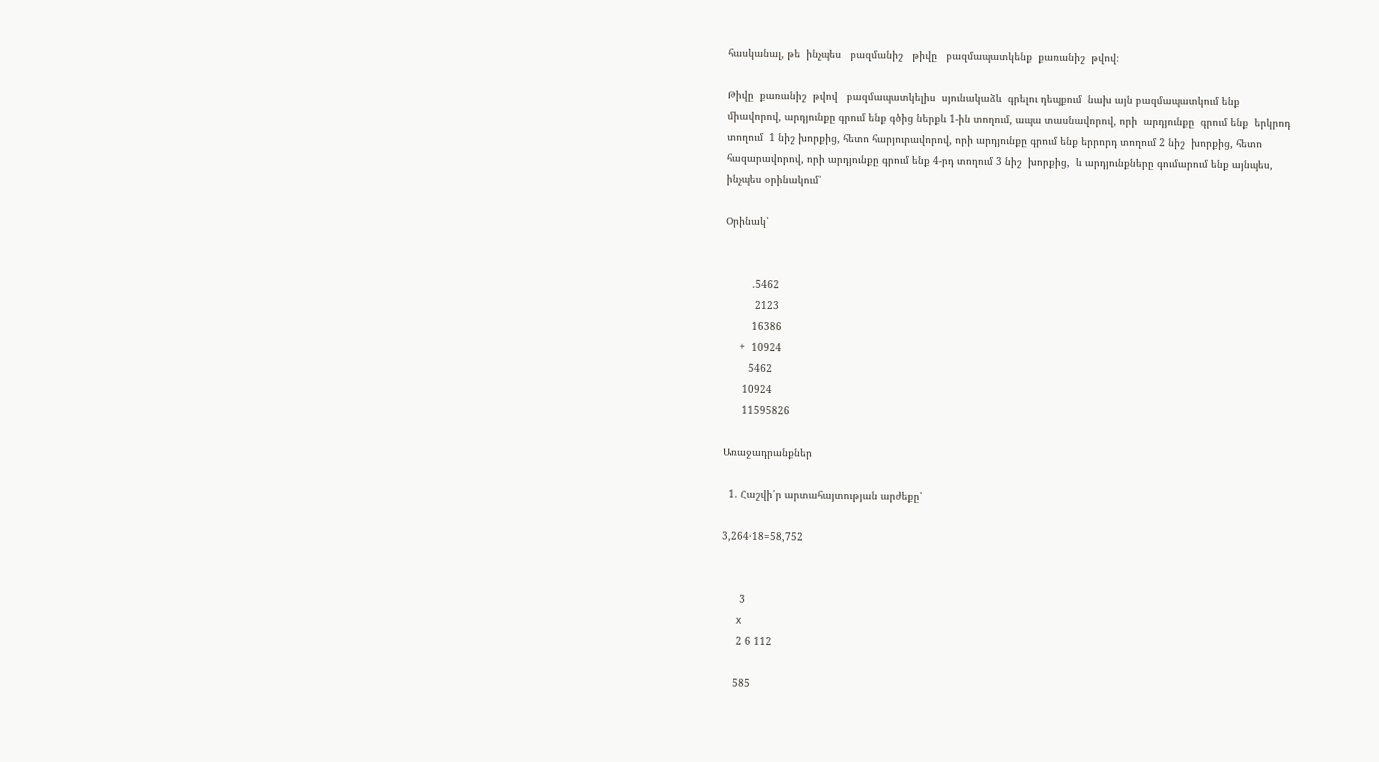հասկանալ, թե  ինչպես   բազմանիշ   թիվը   բազմապատկենք  քառանիշ  թվով։

Թիվը  քառանիշ  թվով   բազմապատկելիս  սյունակաձև  գրելու դեպքում  նախ այն բազմապատկում ենք միավորով, արդյունքը գրում ենք գծից ներքև 1-ին տողում, ապա տասնավորով, որի  արդյունքը  գրում ենք  երկրոդ տողում  1 նիշ խորքից, հետո հարյուրավորով, որի արդյունքը գրում ենք երրորդ տողում 2 նիշ  խորքից, հետո  հազարավորով, որի արդյունքը գրում ենք 4-րդ տողում 3 նիշ  խորքից,  և արդյունքները գումարում ենք այնպես, ինչպես օրինակում՝

Օրինակ՝


         .5462
          2123
         16386
     +  10924
        5462
      10924
      11595826

Առաջադրանքներ

  1. Հաշվի՛ր արտահայտության արժեքը՝

3,264·18=58,752


      3
     x
     2 6 112

    585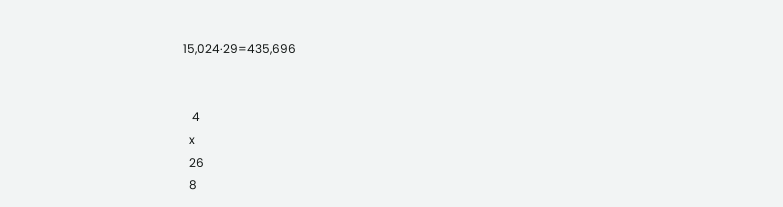15,024·29=435,696


   4
  x
  26
  8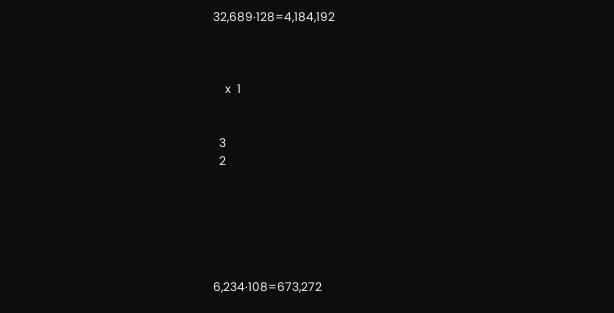32,689·128=4,184,192



    x  1


  3
  2






6,234·108=673,272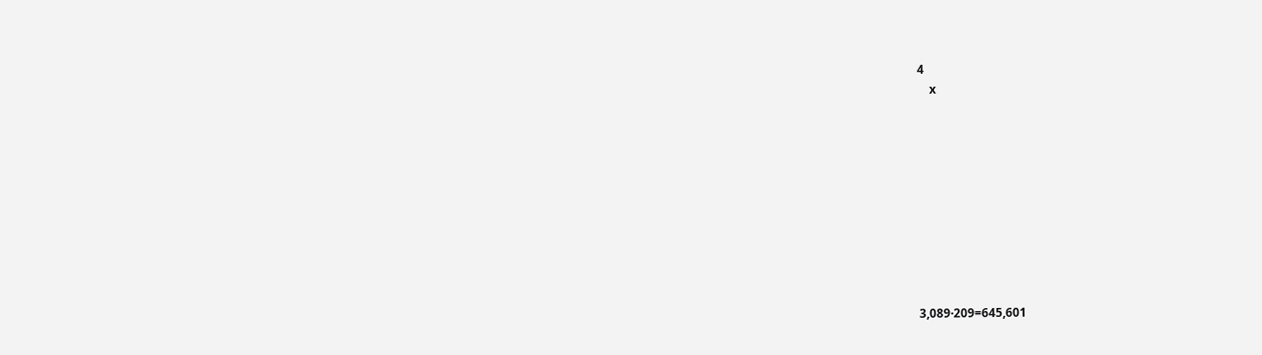4
    x










3,089·209=645,601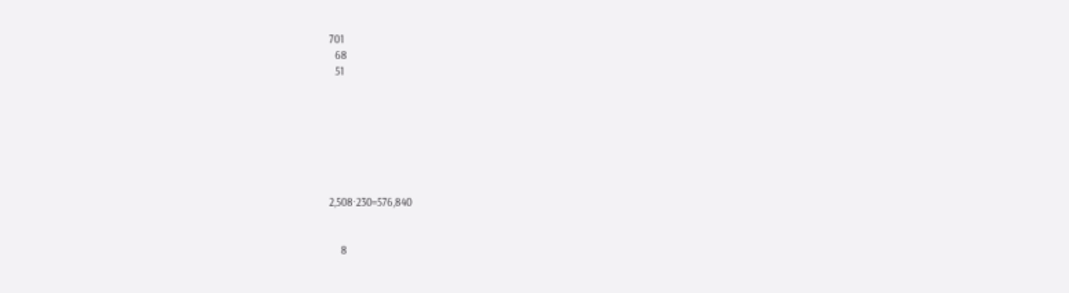701
  68
  51







2,508·230=576,840


    8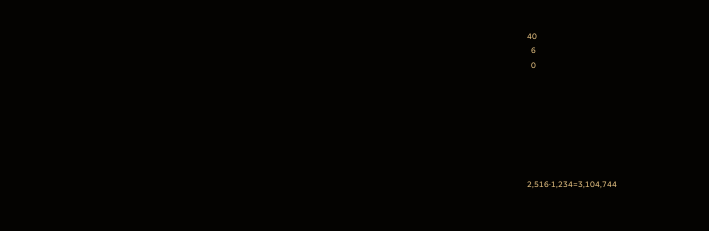40
  6
  0







2,516·1,234=3,104,744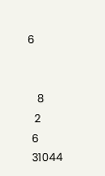6


   8
  2
 6
 31044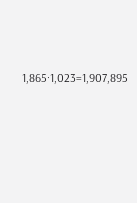1,865·1,023=1,907,895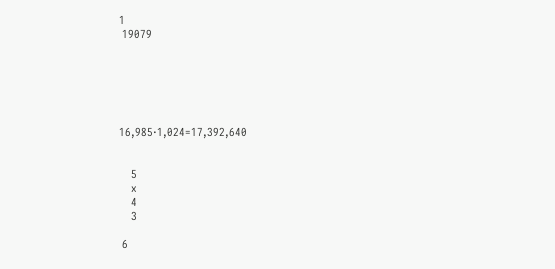1
 19079






16,985·1,024=17,392,640


    5
    x
    4
    3

 6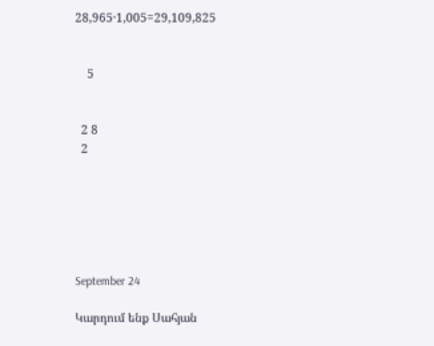28,965·1,005=29,109,825


    5


  2 8
  2






September 24

Կարդում ենք Սահյան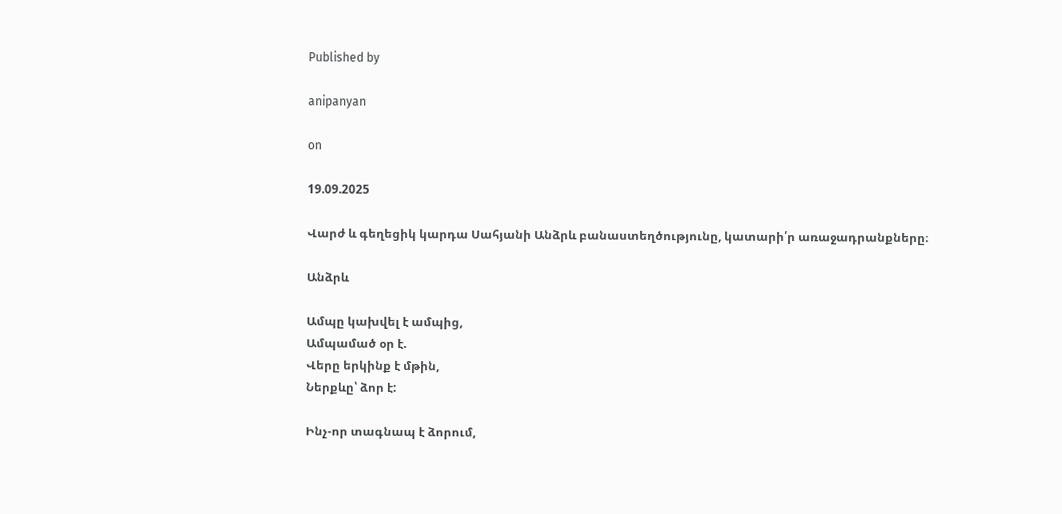Published by

anipanyan

on

19.09.2025

Վարժ և գեղեցիկ կարդա Սահյանի Անձրև բանաստեղծությունը, կատարի՛ր առաջադրանքները։

Անձրև

Ամպը կախվել է ամպից,
Ամպամած օր է.
Վերը երկինք է մթին,
Ներքևը՝ ձոր է:

Ինչ-որ տագնապ է ձորում,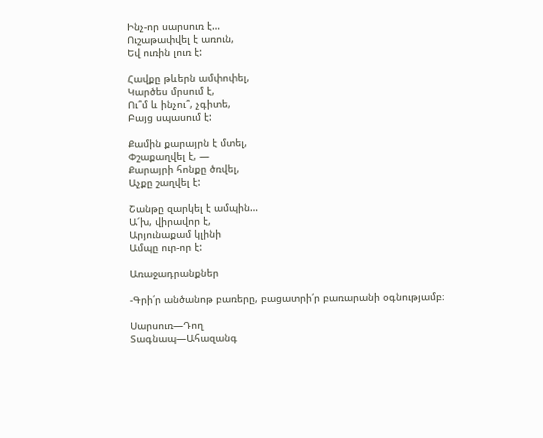Ինչ-որ սարսուռ է…
Ուշաթափվել է առուն,
Եվ ուռին լուռ է:

Հավքը թևերն ամփոփել,
Կարծես մրսում է,
Ու՞մ և ինչու՞, չգիտե,
Բայց սպասում է:

Քամին քարայրն է մտել,
Փշաքաղվել է, —
Քարայրի հոնքը ծռվել,
Աչքը շաղվել է:

Շանթը զարկել է ամպին…
Ա՜խ, վիրավոր է,
Արյունաքամ կլինի
Ամպը ուր-որ է:

Առաջադրանքներ

-Գրի՛ր անծանոթ բառերը, բացատրի՛ր բառարանի օգնությամբ։

Սարսուռ—Դող
Տագնապ—Ահազանգ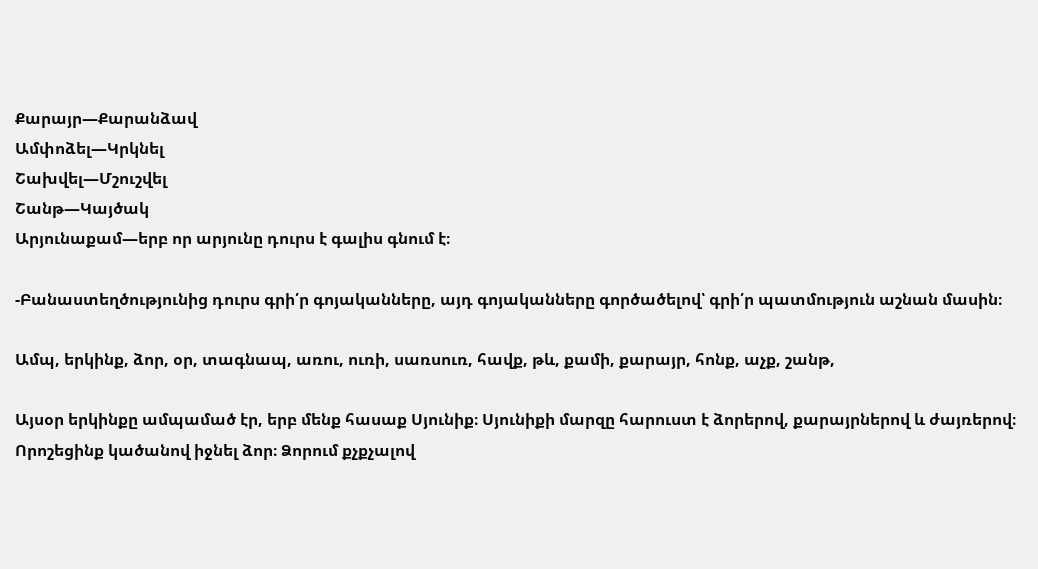Քարայր—Քարանձավ
Ամփոձել—Կրկնել
Շախվել—Մշուշվել
Շանթ—Կայծակ
Արյունաքամ—երբ որ արյունը դուրս է գալիս գնում է։

-Բանաստեղծությունից դուրս գրի՛ր գոյականները, այդ գոյականները գործածելով՝ գրի՛ր պատմություն աշնան մասին։

Ամպ, երկինք, ձոր, օր, տագնապ, առու, ուռի, սառսուռ, հավք, թև, քամի, քարայր, հոնք, աչք, շանթ,

Այսօր երկինքը ամպամած էր, երբ մենք հասաք Սյունիք։ Սյունիքի մարզը հարուստ է ձորերով, քարայրներով և ժայռերով։ Որոշեցինք կածանով իջնել ձոր։ Ձորում քչքչալով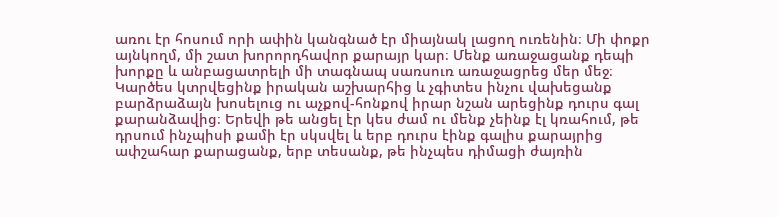առու էր հոսում որի ափին կանգնած էր միայնակ լացող ուռենին։ Մի փոքր այնկողմ, մի շատ խորորդհավոր քարայր կար։ Մենք առաջացանք դեպի խորքը և անբացատրելի մի տագնապ սառսուռ առաջացրեց մեր մեջ։ Կարծես կտրվեցինք իրական աշխարհից և չգիտես ինչու վախեցանք բարձրաձայն խոսելուց ու աչքով-հոնքով իրար նշան արեցինք դուրս գալ քարանձավից։ Երեվի թե անցել էր կես ժամ ու մենք չեինք էլ կռահում, թե դրսում ինչպիսի քամի էր սկսվել և երբ դուրս էինք գալիս քարայրից ափշահար քարացանք, երբ տեսանք, թե ինչպես դիմացի ժայռին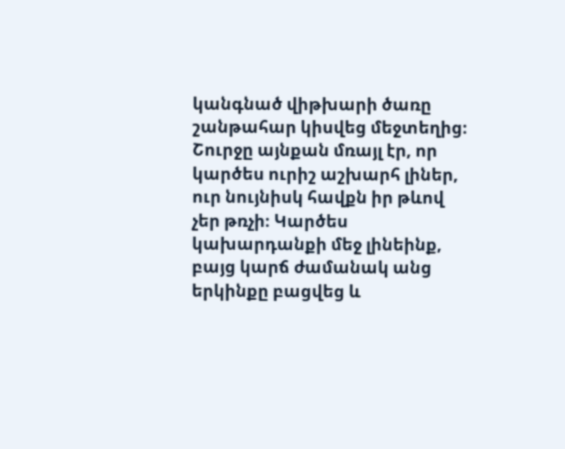կանգնած վիթխարի ծառը շանթահար կիսվեց մեջտեղից։ Շուրջը այնքան մռայլ էր, որ կարծես ուրիշ աշխարհ լիներ, ուր նույնիսկ հավքն իր թևով չեր թռչի։ Կարծես կախարդանքի մեջ լինեինք, բայց կարճ ժամանակ անց երկինքը բացվեց և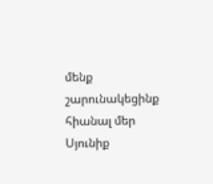մենք շարունակեցինք հիանալ մեր Սյունիք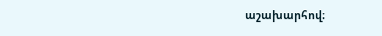աշախարհով։